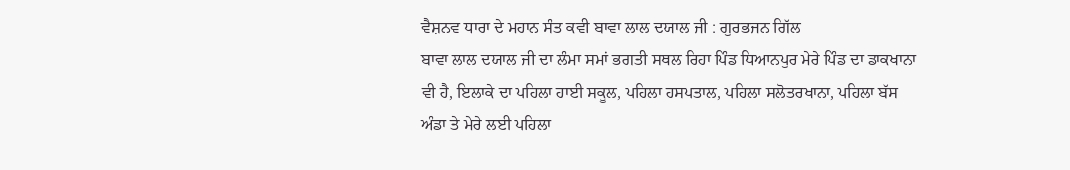ਵੈਸ਼ਨਵ ਧਾਰਾ ਦੇ ਮਹਾਨ ਸੰਤ ਕਵੀ ਬਾਵਾ ਲਾਲ ਦਯਾਲ ਜੀ : ਗੁਰਭਜਨ ਗਿੱਲ
ਬਾਵਾ ਲਾਲ ਦਯਾਲ ਜੀ ਦਾ ਲੰਮਾ ਸਮਾਂ ਭਗਤੀ ਸਥਲ ਰਿਹਾ ਪਿੰਡ ਧਿਆਨਪੁਰ ਮੇਰੇ ਪਿੰਡ ਦਾ ਡਾਕਖਾਨਾ ਵੀ ਹੈ, ਇਲਾਕੇ ਦਾ ਪਹਿਲਾ ਹਾਈ ਸਕੂਲ, ਪਹਿਲਾ ਹਸਪਤਾਲ, ਪਹਿਲਾ ਸਲੋਤਰਖਾਨਾ, ਪਹਿਲਾ ਬੱਸ ਅੰਡਾ ਤੇ ਮੇਰੇ ਲਈ ਪਹਿਲਾ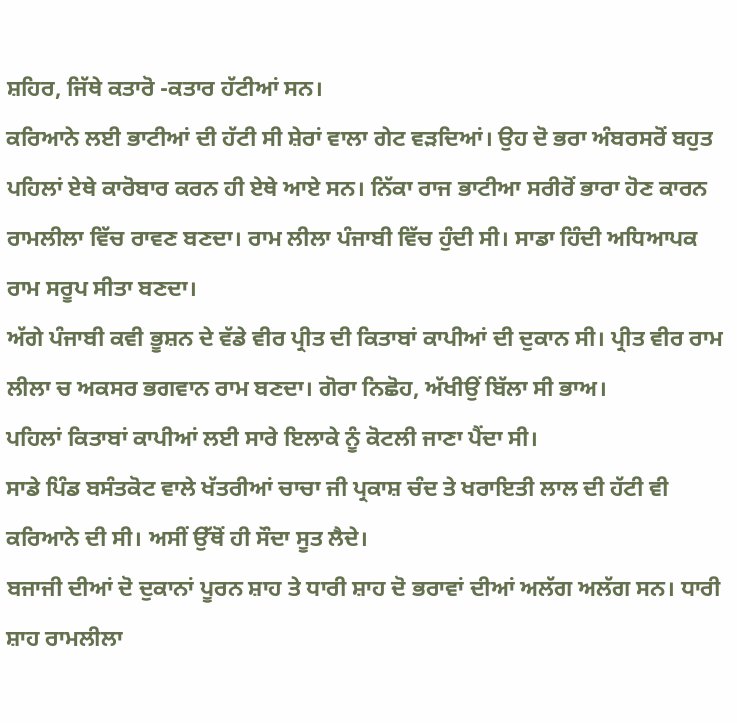ਸ਼ਹਿਰ, ਜਿੱਥੇ ਕਤਾਰੋ -ਕਤਾਰ ਹੱਟੀਆਂ ਸਨ।
ਕਰਿਆਨੇ ਲਈ ਭਾਟੀਆਂ ਦੀ ਹੱਟੀ ਸੀ ਸ਼ੇਰਾਂ ਵਾਲਾ ਗੇਟ ਵੜਦਿਆਂ। ਉਹ ਦੋ ਭਰਾ ਅੰਬਰਸਰੋਂ ਬਹੁਤ ਪਹਿਲਾਂ ਏਥੇ ਕਾਰੋਬਾਰ ਕਰਨ ਹੀ ਏਥੇ ਆਏ ਸਨ। ਨਿੱਕਾ ਰਾਜ ਭਾਟੀਆ ਸਰੀਰੋਂ ਭਾਰਾ ਹੋਣ ਕਾਰਨ ਰਾਮਲੀਲਾ ਵਿੱਚ ਰਾਵਣ ਬਣਦਾ। ਰਾਮ ਲੀਲਾ ਪੰਜਾਬੀ ਵਿੱਚ ਹੁੰਦੀ ਸੀ। ਸਾਡਾ ਹਿੰਦੀ ਅਧਿਆਪਕ ਰਾਮ ਸਰੂਪ ਸੀਤਾ ਬਣਦਾ।
ਅੱਗੇ ਪੰਜਾਬੀ ਕਵੀ ਭੂਸ਼ਨ ਦੇ ਵੱਡੇ ਵੀਰ ਪ੍ਰੀਤ ਦੀ ਕਿਤਾਬਾਂ ਕਾਪੀਆਂ ਦੀ ਦੁਕਾਨ ਸੀ। ਪ੍ਰੀਤ ਵੀਰ ਰਾਮ ਲੀਲਾ ਚ ਅਕਸਰ ਭਗਵਾਨ ਰਾਮ ਬਣਦਾ। ਗੋਰਾ ਨਿਛੋਹ, ਅੱਖੀਉਂ ਬਿੱਲਾ ਸੀ ਭਾਅ।
ਪਹਿਲਾਂ ਕਿਤਾਬਾਂ ਕਾਪੀਆਂ ਲਈ ਸਾਰੇ ਇਲਾਕੇ ਨੂੰ ਕੋਟਲੀ ਜਾਣਾ ਪੈਂਦਾ ਸੀ।
ਸਾਡੇ ਪਿੰਡ ਬਸੰਤਕੋਟ ਵਾਲੇ ਖੱਤਰੀਆਂ ਚਾਚਾ ਜੀ ਪ੍ਰਕਾਸ਼ ਚੰਦ ਤੇ ਖਰਾਇਤੀ ਲਾਲ ਦੀ ਹੱਟੀ ਵੀ ਕਰਿਆਨੇ ਦੀ ਸੀ। ਅਸੀਂ ਉੱਥੋਂ ਹੀ ਸੌਦਾ ਸੂਤ ਲੈਦੇ।
ਬਜਾਜੀ ਦੀਆਂ ਦੋ ਦੁਕਾਨਾਂ ਪੂਰਨ ਸ਼ਾਹ ਤੇ ਧਾਰੀ ਸ਼ਾਹ ਦੋ ਭਰਾਵਾਂ ਦੀਆਂ ਅਲੱਗ ਅਲੱਗ ਸਨ। ਧਾਰੀ ਸ਼ਾਹ ਰਾਮਲੀਲਾ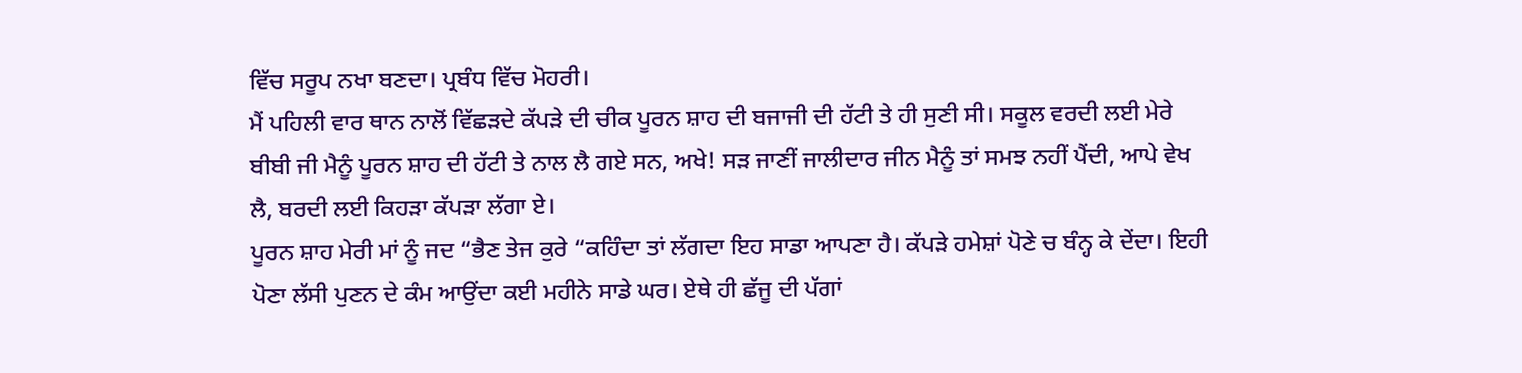ਵਿੱਚ ਸਰੂਪ ਨਖਾ ਬਣਦਾ। ਪ੍ਰਬੰਧ ਵਿੱਚ ਮੋਹਰੀ।
ਮੈਂ ਪਹਿਲੀ ਵਾਰ ਥਾਨ ਨਾਲੋਂ ਵਿੱਛੜਦੇ ਕੱਪੜੇ ਦੀ ਚੀਕ ਪੂਰਨ ਸ਼ਾਹ ਦੀ ਬਜਾਜੀ ਦੀ ਹੱਟੀ ਤੇ ਹੀ ਸੁਣੀ ਸੀ। ਸਕੂਲ ਵਰਦੀ ਲਈ ਮੇਰੇ ਬੀਬੀ ਜੀ ਮੈਨੂੰ ਪੂਰਨ ਸ਼ਾਹ ਦੀ ਹੱਟੀ ਤੇ ਨਾਲ ਲੈ ਗਏ ਸਨ, ਅਖੇ! ਸੜ ਜਾਣੀਂ ਜਾਲੀਦਾਰ ਜੀਨ ਮੈਨੂੰ ਤਾਂ ਸਮਝ ਨਹੀਂ ਪੈਂਦੀ, ਆਪੇ ਵੇਖ ਲੈ, ਬਰਦੀ ਲਈ ਕਿਹੜਾ ਕੱਪੜਾ ਲੱਗਾ ਏ।
ਪੂਰਨ ਸ਼ਾਹ ਮੇਰੀ ਮਾਂ ਨੂੰ ਜਦ “ਭੈਣ ਤੇਜ ਕੁਰੇ “ਕਹਿੰਦਾ ਤਾਂ ਲੱਗਦਾ ਇਹ ਸਾਡਾ ਆਪਣਾ ਹੈ। ਕੱਪੜੇ ਹਮੇਸ਼ਾਂ ਪੋਣੇ ਚ ਬੰਨ੍ਹ ਕੇ ਦੇਂਦਾ। ਇਹੀ ਪੋਣਾ ਲੱਸੀ ਪੁਣਨ ਦੇ ਕੰਮ ਆਉਂਦਾ ਕਈ ਮਹੀਨੇ ਸਾਡੇ ਘਰ। ਏਥੇ ਹੀ ਛੱਜੂ ਦੀ ਪੱਗਾਂ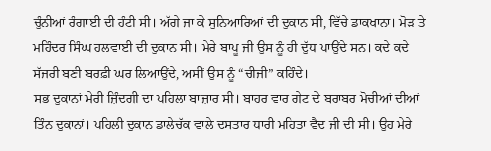ਚੁੰਨੀਆਂ ਰੰਗਾਈ ਦੀ ਹੰਟੀ ਸੀ। ਅੱਗੇ ਜਾ ਕੇ ਸੁਨਿਆਰਿਆਂ ਦੀ ਦੁਕਾਨ ਸੀ, ਵਿੱਚੇ ਡਾਕਖਾਨਾ। ਮੋੜ ਤੇ ਮਹਿੰਦਰ ਸਿੰਘ ਹਲਵਾਈ ਦੀ ਦੁਕਾਨ ਸੀ। ਮੇਰੇ ਬਾਪੂ ਜੀ ਉਸ ਨੂੰ ਹੀ ਦੁੱਧ ਪਾਉਂਦੇ ਸਨ। ਕਦੇ ਕਦੇ ਸੱਜਰੀ ਬਣੀ ਬਰਫ਼ੀ ਘਰ ਲਿਆਉਂਦੇ, ਅਸੀਂ ਉਸ ਨੂੰ “ਚੀਜੀ” ਕਹਿੰਦੇ।
ਸਭ ਦੁਕਾਨਾਂ ਮੇਰੀ ਜ਼ਿੰਦਗੀ ਦਾ ਪਹਿਲਾ ਬਾਜ਼ਾਰ ਸੀ। ਬਾਹਰ ਵਾਰ ਗੇਟ ਦੇ ਬਰਾਬਰ ਮੋਚੀਆਂ ਦੀਆਂ ਤਿੰਨ ਦੁਕਾਨਾਂ। ਪਹਿਲੀ ਦੁਕਾਨ ਡਾਲੇਚੱਕ ਵਾਲੇ ਦਸਤਾਰ ਧਾਰੀ ਮਹਿਤਾ ਵੈਦ ਜੀ ਦੀ ਸੀ। ਉਹ ਮੇਰੇ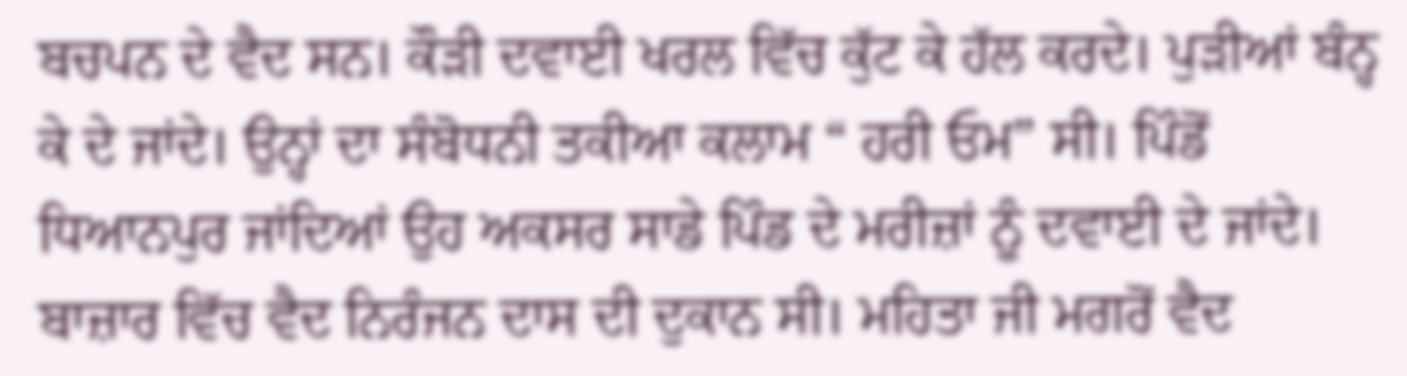ਬਚਪਨ ਦੇ ਵੈਦ ਸਨ। ਕੌੜੀ ਦਵਾਈ ਖਰਲ ਵਿੱਚ ਕੁੱਟ ਕੇ ਹੱਲ ਕਰਦੇ। ਪੁੜੀਆਂ ਬੰਨ੍ਹ ਕੇ ਦੇ ਜਾਂਦੇ। ਉਨ੍ਹਾਂ ਦਾ ਸੰਬੋਧਨੀ ਤਕੀਆ ਕਲਾਮ “ ਹਰੀ ਓਮ” ਸੀ। ਪਿੰਡੋਂ ਧਿਆਨਪੁਰ ਜਾਂਦਿਆਂ ਉਹ ਅਕਸਰ ਸਾਡੇ ਪਿੰਡ ਦੇ ਮਰੀਜ਼ਾਂ ਨੂੰ ਦਵਾਈ ਦੇ ਜਾਂਦੇ। ਬਾਜ਼ਾਰ ਵਿੱਚ ਵੈਦ ਨਿਰੰਜਨ ਦਾਸ ਦੀ ਦੁਕਾਨ ਸੀ। ਮਹਿਤਾ ਜੀ ਮਗਰੋਂ ਵੈਦ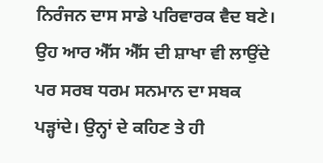ਨਿਰੰਜਨ ਦਾਸ ਸਾਡੇ ਪਰਿਵਾਰਕ ਵੈਦ ਬਣੇ। ਉਹ ਆਰ ਐੱਸ ਐੱਸ ਦੀ ਸ਼ਾਖਾ ਵੀ ਲਾਉਂਦੇ ਪਰ ਸਰਬ ਧਰਮ ਸਨਮਾਨ ਦਾ ਸਬਕ ਪੜ੍ਹਾਂਦੇ। ਉਨ੍ਹਾਂ ਦੇ ਕਹਿਣ ਤੇ ਹੀ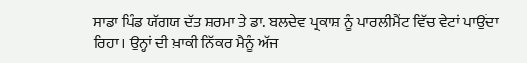ਸਾਡਾ ਪਿੰਡ ਯੱਗਯ ਦੱਤ ਸ਼ਰਮਾ ਤੇ ਡਾ. ਬਲਦੇਵ ਪ੍ਰਕਾਸ਼ ਨੂੰ ਪਾਰਲੀਮੈਂਟ ਵਿੱਚ ਵੇਟਾਂ ਪਾਉਂਦਾ ਰਿਹਾ। ਉਨ੍ਹਾਂ ਦੀ ਖ਼ਾਕੀ ਨਿੱਕਰ ਮੈਨੂੰ ਅੱਜ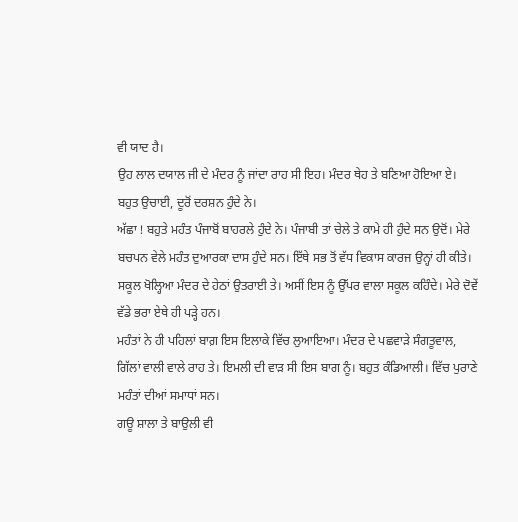ਵੀ ਯਾਦ ਹੈ।
ਉਹ ਲਾਲ ਦਯਾਲ ਜੀ ਦੇ ਮੰਦਰ ਨੂੰ ਜਾਂਦਾ ਰਾਹ ਸੀ ਇਹ। ਮੰਦਰ ਥੇਹ ਤੇ ਬਣਿਆ ਹੋਇਆ ਏ। ਬਹੁਤ ਉਚਾਈ, ਦੂਰੋਂ ਦਰਸ਼ਨ ਹੁੰਦੇ ਨੇ।
ਅੱਛਾ ! ਬਹੁਤੇ ਮਹੰਤ ਪੰਜਾਬੋਂ ਬਾਹਰਲੇ ਹੁੰਦੇ ਨੇ। ਪੰਜਾਬੀ ਤਾਂ ਚੇਲੇ ਤੇ ਕਾਮੇ ਹੀ ਹੁੰਦੇ ਸਨ ਉਦੋਂ। ਮੇਰੇ ਬਚਪਨ ਵੇਲੇ ਮਹੰਤ ਦੁਆਰਕਾ ਦਾਸ ਹੁੰਦੇ ਸਨ। ਇੱਥੇ ਸਭ ਤੋਂ ਵੱਧ ਵਿਕਾਸ ਕਾਰਜ ਉਨ੍ਹਾਂ ਹੀ ਕੀਤੇ। ਸਕੂਲ ਖੋਲ੍ਹਿਆ ਮੰਦਰ ਦੇ ਹੇਠਾਂ ਉਤਰਾਈ ਤੇ। ਅਸੀਂ ਇਸ ਨੂੰ ਉੱਪਰ ਵਾਲਾ ਸਕੂਲ ਕਹਿੰਦੇ। ਮੇਰੇ ਦੋਵੇਂ ਵੱਡੇ ਭਰਾ ਏਥੇ ਹੀ ਪੜ੍ਹੇ ਹਨ।
ਮਹੰਤਾਂ ਨੇ ਹੀ ਪਹਿਲਾਂ ਬਾਗ਼ ਇਸ ਇਲਾਕੇ ਵਿੱਚ ਲੁਆਇਆ। ਮੰਦਰ ਦੇ ਪਛਵਾੜੇ ਸੰਗਤੂਵਾਲ, ਗਿੱਲਾਂ ਵਾਲੀ ਵਾਲੇ ਰਾਹ ਤੇ। ਇਮਲੀ ਦੀ ਵਾੜ ਸੀ ਇਸ ਬਾਗ ਨੂੰ। ਬਹੁਤ ਕੰਡਿਆਲੀ। ਵਿੱਚ ਪੁਰਾਣੇ ਮਹੰਤਾਂ ਦੀਆਂ ਸਮਾਧਾਂ ਸਨ।
ਗਊ ਸ਼ਾਲਾ ਤੇ ਬਾਉਲੀ ਵੀ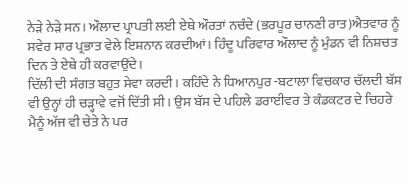ਨੇੜੇ ਨੇੜੇ ਸਨ। ਔਲਾਦ ਪ੍ਰਾਪਤੀ ਲਈ ਏਥੇ ਔਰਤਾਂ ਨਚੰਦੇ (ਭਰਪੂਰ ਚਾਨਣੀ ਰਾਤ)ਐਤਵਾਰ ਨੂੰ ਸਵੇਰ ਸਾਰ ਪ੍ਰਭਾਤ ਵੇਲੇ ਇਸ਼ਨਾਨ ਕਰਦੀਆਂ। ਹਿੰਦੂ ਪਰਿਵਾਰ ਔਲਾਦ ਨੂੰ ਮੁੰਡਨ ਵੀ ਨਿਸ਼ਚਤ ਦਿਨ ਤੇ ਏਥੇ ਹੀ ਕਰਵਾਉਂਦੇ।
ਦਿੱਲੀ ਦੀ ਸੰਗਤ ਬਹੁਤ ਸੇਵਾ ਕਰਦੀ। ਕਹਿੰਦੇ ਨੇ ਧਿਆਨਪੁਰ -ਬਟਾਲਾ ਵਿਚਕਾਰ ਚੱਲਦੀ ਬੱਸ ਵੀ ਉਨ੍ਹਾਂ ਹੀ ਚੜ੍ਹਾਵੇ ਵਜੋਂ ਦਿੱਤੀ ਸੀ। ਉਸ ਬੱਸ ਦੇ ਪਹਿਲੇ ਡਰਾਈਵਰ ਤੇ ਕੰਡਕਟਰ ਦੇ ਚਿਹਰੇ ਮੈਨੂੰ ਅੱਜ ਵੀ ਚੇਤੇ ਨੇ ਪਰ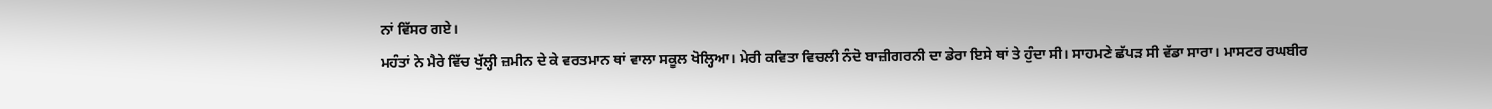ਨਾਂ ਵਿੱਸਰ ਗਏ।
ਮਹੰਤਾਂ ਨੇ ਮੈਰੇ ਵਿੱਚ ਖੁੱਲ੍ਹੀ ਜ਼ਮੀਨ ਦੇ ਕੇ ਵਰਤਮਾਨ ਥਾਂ ਵਾਲਾ ਸਕੂਲ ਖੋਲ੍ਹਿਆ। ਮੇਰੀ ਕਵਿਤਾ ਵਿਚਲੀ ਨੰਦੋ ਬਾਜ਼ੀਗਰਨੀ ਦਾ ਡੇਰਾ ਇਸੇ ਥਾਂ ਤੇ ਹੁੰਦਾ ਸੀ। ਸਾਹਮਣੇ ਛੱਪੜ ਸੀ ਵੱਡਾ ਸਾਰਾ। ਮਾਸਟਰ ਰਘਬੀਰ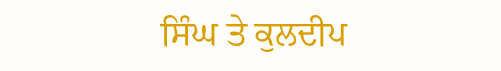ਸਿੰਘ ਤੇ ਕੁਲਦੀਪ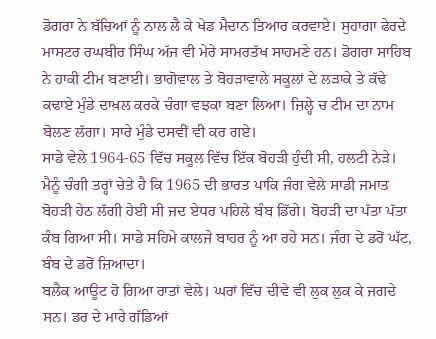ਡੋਗਰਾ ਨੇ ਬੱਚਿਆਂ ਨੂੰ ਨਾਲ ਲੈ ਕੇ ਖੇਡ ਮੈਦਾਨ ਤਿਆਰ ਕਰਵਾਏ। ਸੁਹਾਗਾ ਫੇਰਦੇ ਮਾਸਟਰ ਰਘਬੀਰ ਸਿੰਘ ਅੱਜ ਵੀ ਮੇਰੇ ਸਾਮਰਤੱਖ ਸਾਹਮਣੇ ਹਨ। ਡੋਗਰਾ ਸਾਹਿਬ ਨੇ ਹਾਕੀ ਟੀਮ ਬਣਾਈ। ਭਾਗੋਵਾਲ ਤੇ ਬੋਹੜਾਵਾਲੇ ਸਕੂਲਾਂ ਦੇ ਲੜਾਕੇ ਤੇ ਕੱਢੇ ਕਢਾਏ ਮੁੰਡੇ ਦਾਖ਼ਲ ਕਰਕੇ ਚੰਗਾ ਵਝਕਾ ਬਣਾ ਲਿਆ। ਜ਼ਿਲ੍ਹੇ ਚ ਟੀਮ ਦਾ ਨਾਮ ਬੋਲਣ ਲੱਗਾ। ਸਾਰੇ ਮੁੰਡੇ ਦਸਵੀਂ ਵੀ ਕਰ ਗਏ।
ਸਾਡੇ ਵੇਲੇ 1964-65 ਵਿੱਚ ਸਕੂਲ ਵਿੱਚ ਇੱਕ ਬੋਹੜੀ ਹੁੰਦੀ ਸੀ, ਹਲਟੀ ਨੇੜੇ।
ਮੈਨੂੰ ਚੰਗੀ ਤਰ੍ਹਾਂ ਚੇਤੇ ਹੈ ਕਿ 1965 ਦੀ ਭਾਰਤ ਪਾਕਿ ਜੰਗ ਵੇਲੇ ਸਾਡੀ ਜਮਾਤ ਬੋਹੜੀ ਹੇਠ ਲੱਗੀ ਹੇਈ ਸੀ ਜਦ ਏਧਰ ਪਹਿਲੇ ਬੰਬ ਡਿੱਗੇ। ਬੋਹੜੀ ਦਾ ਪੱਤਾ ਪੱਤਾ ਕੰਬ ਗਿਆ ਸੀ। ਸਾਡੇ ਸਹਿਮੇ ਕਾਲਜੇ ਬਾਹਰ ਨੂੰ ਆ ਰਹੇ ਸਨ। ਜੰਗ ਦੇ ਡਰੋਂ ਘੱਟ, ਬੰਬ ਦੇ ਡਰੋਂ ਜ਼ਿਆਦਾ।
ਬਲੈਕ ਆਊਟ ਹੋ ਗਿਆ ਰਾਤਾਂ ਵੇਲੇ। ਘਰਾਂ ਵਿੱਚ ਦੀਵੇ ਵੀ ਲੁਕ ਲੁਕ ਕੇ ਜਗਦੇ ਸਨ। ਡਰ ਦੇ ਮਾਰੇ ਗੱਡਿਆਂ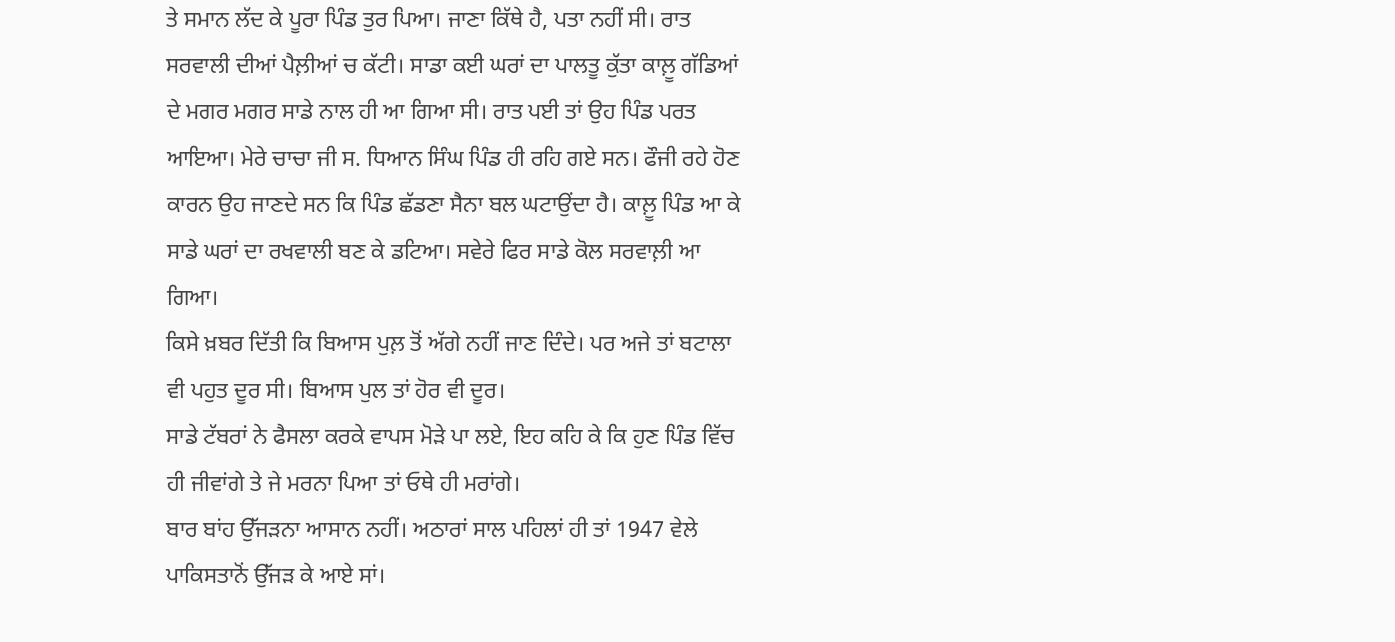ਤੇ ਸਮਾਨ ਲੱਦ ਕੇ ਪੂਰਾ ਪਿੰਡ ਤੁਰ ਪਿਆ। ਜਾਣਾ ਕਿੱਥੇ ਹੈ, ਪਤਾ ਨਹੀਂ ਸੀ। ਰਾਤ ਸਰਵਾਲੀ ਦੀਆਂ ਪੈਲ਼ੀਆਂ ਚ ਕੱਟੀ। ਸਾਡਾ ਕਈ ਘਰਾਂ ਦਾ ਪਾਲਤੂ ਕੁੱਤਾ ਕਾਲ਼ੂ ਗੱਡਿਆਂ ਦੇ ਮਗਰ ਮਗਰ ਸਾਡੇ ਨਾਲ ਹੀ ਆ ਗਿਆ ਸੀ। ਰਾਤ ਪਈ ਤਾਂ ਉਹ ਪਿੰਡ ਪਰਤ ਆਇਆ। ਮੇਰੇ ਚਾਚਾ ਜੀ ਸ. ਧਿਆਨ ਸਿੰਘ ਪਿੰਡ ਹੀ ਰਹਿ ਗਏ ਸਨ। ਫੌਜੀ ਰਹੇ ਹੋਣ ਕਾਰਨ ਉਹ ਜਾਣਦੇ ਸਨ ਕਿ ਪਿੰਡ ਛੱਡਣਾ ਸੈਨਾ ਬਲ ਘਟਾਉਂਦਾ ਹੈ। ਕਾਲ਼ੂ ਪਿੰਡ ਆ ਕੇ ਸਾਡੇ ਘਰਾਂ ਦਾ ਰਖਵਾਲੀ ਬਣ ਕੇ ਡਟਿਆ। ਸਵੇਰੇ ਫਿਰ ਸਾਡੇ ਕੋਲ ਸਰਵਾਲ਼ੀ ਆ ਗਿਆ।
ਕਿਸੇ ਖ਼ਬਰ ਦਿੱਤੀ ਕਿ ਬਿਆਸ ਪੁਲ਼ ਤੋਂ ਅੱਗੇ ਨਹੀਂ ਜਾਣ ਦਿੰਦੇ। ਪਰ ਅਜੇ ਤਾਂ ਬਟਾਲਾ ਵੀ ਪਹੁਤ ਦੂਰ ਸੀ। ਬਿਆਸ ਪੁਲ ਤਾਂ ਹੋਰ ਵੀ ਦੂਰ।
ਸਾਡੇ ਟੱਬਰਾਂ ਨੇ ਫੈਸਲਾ ਕਰਕੇ ਵਾਪਸ ਮੋੜੇ ਪਾ ਲਏ, ਇਹ ਕਹਿ ਕੇ ਕਿ ਹੁਣ ਪਿੰਡ ਵਿੱਚ ਹੀ ਜੀਵਾਂਗੇ ਤੇ ਜੇ ਮਰਨਾ ਪਿਆ ਤਾਂ ਓਥੇ ਹੀ ਮਰਾਂਗੇ।
ਬਾਰ ਬਾਂਹ ਉੱਜੜਨਾ ਆਸਾਨ ਨਹੀਂ। ਅਠਾਰਾਂ ਸਾਲ ਪਹਿਲਾਂ ਹੀ ਤਾਂ 1947 ਵੇਲੇ ਪਾਕਿਸਤਾਨੋਂ ਉੱਜੜ ਕੇ ਆਏ ਸਾਂ।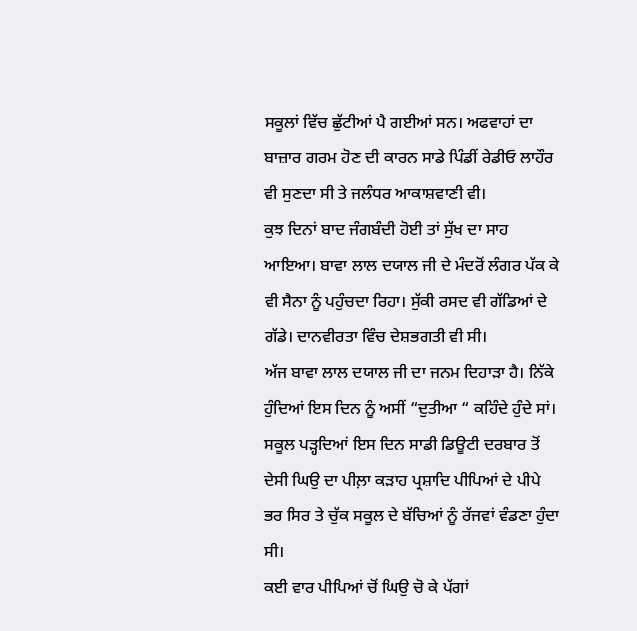ਸਕੂਲਾਂ ਵਿੱਚ ਛੁੱਟੀਆਂ ਪੈ ਗਈਆਂ ਸਨ। ਅਫਵਾਹਾਂ ਦਾ ਬਾਜ਼ਾਰ ਗਰਮ ਹੋਣ ਦੀ ਕਾਰਨ ਸਾਡੇ ਪਿੰਡੀਂ ਰੇਡੀਓ ਲਾਹੌਰ ਵੀ ਸੁਣਦਾ ਸੀ ਤੇ ਜਲੰਧਰ ਆਕਾਸ਼ਵਾਣੀ ਵੀ।
ਕੁਝ ਦਿਨਾਂ ਬਾਦ ਜੰਗਬੰਦੀ ਹੋਈ ਤਾਂ ਸੁੱਖ ਦਾ ਸਾਹ ਆਇਆ। ਬਾਵਾ ਲਾਲ ਦਯਾਲ ਜੀ ਦੇ ਮੰਦਰੋਂ ਲੰਗਰ ਪੱਕ ਕੇ ਵੀ ਸੈਨਾ ਨੂੰ ਪਹੁੰਚਦਾ ਰਿਹਾ। ਸੁੱਕੀ ਰਸਦ ਵੀ ਗੱਡਿਆਂ ਦੇ ਗੱਡੇ। ਦਾਨਵੀਰਤਾ ਵਿੰਚ ਦੇਸ਼ਭਗਤੀ ਵੀ ਸੀ।
ਅੱਜ ਬਾਵਾ ਲਾਲ ਦਯਾਲ ਜੀ ਦਾ ਜਨਮ ਦਿਹਾੜਾ ਹੈ। ਨਿੱਕੇ ਹੁੰਦਿਆਂ ਇਸ ਦਿਨ ਨੂੰ ਅਸੀਂ “ਦੁਤੀਆ “ ਕਹਿੰਦੇ ਹੁੰਦੇ ਸਾਂ।
ਸਕੂਲ ਪੜ੍ਹਦਿਆਂ ਇਸ ਦਿਨ ਸਾਡੀ ਡਿਊਟੀ ਦਰਬਾਰ ਤੋਂ ਦੇਸੀ ਘਿਉ ਦਾ ਪੀਲ਼ਾ ਕੜਾਹ ਪ੍ਰਸ਼ਾਦਿ ਪੀਪਿਆਂ ਦੇ ਪੀਪੇ ਭਰ ਸਿਰ ਤੇ ਚੁੱਕ ਸਕੂਲ ਦੇ ਬੱਚਿਆਂ ਨੂੰ ਰੱਜਵਾਂ ਵੰਡਣਾ ਹੁੰਦਾ ਸੀ।
ਕਈ ਵਾਰ ਪੀਪਿਆਂ ਚੋਂ ਘਿਉ ਚੋ ਕੇ ਪੱਗਾਂ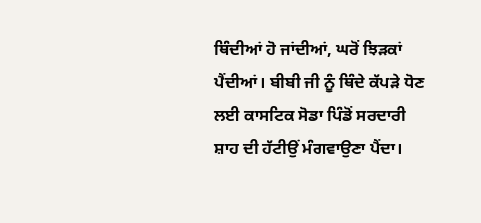ਥਿੰਦੀਆਂ ਹੋ ਜਾਂਦੀਆਂ, ਘਰੋਂ ਝਿੜਕਾਂ ਪੈਂਦੀਆਂ। ਬੀਬੀ ਜੀ ਨੂੰ ਥਿੰਦੇ ਕੱਪੜੇ ਧੋਣ ਲਈ ਕਾਸਟਿਕ ਸੋਡਾ ਪਿੰਡੋਂ ਸਰਦਾਰੀ ਸ਼ਾਹ ਦੀ ਹੱਟੀਉਂ ਮੰਗਵਾਉਣਾ ਪੈਂਦਾ।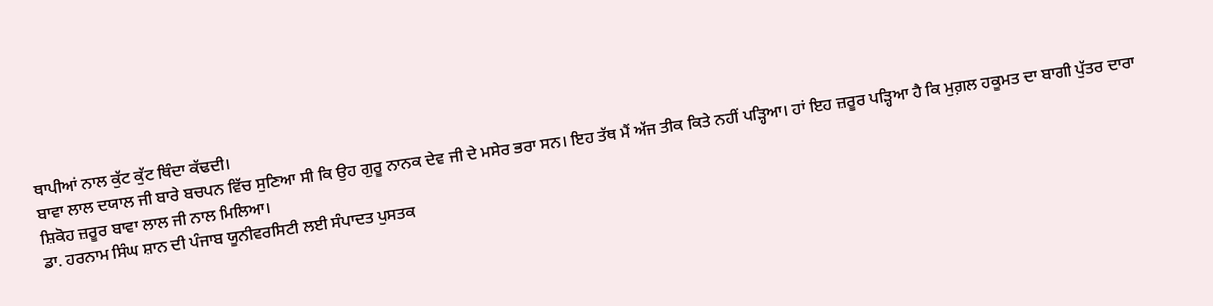ਥਾਪੀਆਂ ਨਾਲ ਕੁੱਟ ਕੁੱਟ ਥਿੰਦਾ ਕੱਢਦੀ।
ਬਾਵਾ ਲਾਲ ਦਯਾਲ ਜੀ ਬਾਰੇ ਬਚਪਨ ਵਿੱਚ ਸੁਣਿਆ ਸੀ ਕਿ ਉਹ ਗੁਰੂ ਨਾਨਕ ਦੇਵ ਜੀ ਦੇ ਮਸੇਰ ਭਰਾ ਸਨ। ਇਹ ਤੱਥ ਮੈਂ ਅੱਜ ਤੀਕ ਕਿਤੇ ਨਹੀਂ ਪੜ੍ਹਿਆ। ਹਾਂ ਇਹ ਜ਼ਰੂਰ ਪੜ੍ਹਿਆ ਹੈ ਕਿ ਮੁਗ਼ਲ ਹਕੂਮਤ ਦਾ ਬਾਗੀ ਪੁੱਤਰ ਦਾਰਾ ਸ਼ਿਕੋਹ ਜ਼ਰੂਰ ਬਾਵਾ ਲਾਲ ਜੀ ਨਾਲ ਮਿਲਿਆ।
ਡਾ. ਹਰਨਾਮ ਸਿੰਘ ਸ਼ਾਨ ਦੀ ਪੰਜਾਬ ਯੂਨੀਵਰਸਿਟੀ ਲਈ ਸੰਪਾਦਤ ਪੁਸਤਕ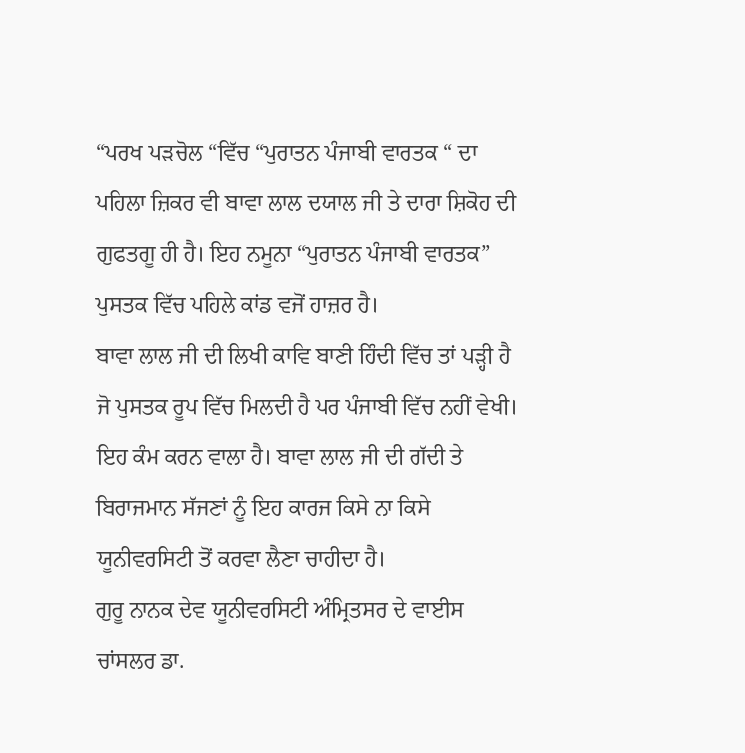“ਪਰਖ ਪੜਚੋਲ “ਵਿੱਚ “ਪੁਰਾਤਨ ਪੰਜਾਬੀ ਵਾਰਤਕ “ ਦਾ ਪਹਿਲਾ ਜ਼ਿਕਰ ਵੀ ਬਾਵਾ ਲਾਲ ਦਯਾਲ ਜੀ ਤੇ ਦਾਰਾ ਸ਼ਿਕੋਹ ਦੀ ਗੁਫਤਗੂ ਹੀ ਹੈ। ਇਹ ਨਮੂਨਾ “ਪੁਰਾਤਨ ਪੰਜਾਬੀ ਵਾਰਤਕ” ਪੁਸਤਕ ਵਿੱਚ ਪਹਿਲੇ ਕਾਂਡ ਵਜੋਂ ਹਾਜ਼ਰ ਹੈ।
ਬਾਵਾ ਲਾਲ ਜੀ ਦੀ ਲਿਖੀ ਕਾਵਿ ਬਾਣੀ ਹਿੰਦੀ ਵਿੱਚ ਤਾਂ ਪੜ੍ਹੀ ਹੈ ਜੋ ਪੁਸਤਕ ਰੂਪ ਵਿੱਚ ਮਿਲਦੀ ਹੈ ਪਰ ਪੰਜਾਬੀ ਵਿੱਚ ਨਹੀਂ ਵੇਖੀ। ਇਹ ਕੰਮ ਕਰਨ ਵਾਲਾ ਹੈ। ਬਾਵਾ ਲਾਲ ਜੀ ਦੀ ਗੱਦੀ ਤੇ ਬਿਰਾਜਮਾਨ ਸੱਜਣਾਂ ਨੂੰ ਇਹ ਕਾਰਜ ਕਿਸੇ ਨਾ ਕਿਸੇ ਯੂਨੀਵਰਸਿਟੀ ਤੋਂ ਕਰਵਾ ਲੈਣਾ ਚਾਹੀਦਾ ਹੈ।
ਗੁਰੂ ਨਾਨਕ ਦੇਵ ਯੂਨੀਵਰਸਿਟੀ ਅੰਮ੍ਰਿਤਸਰ ਦੇ ਵਾਈਸ ਚਾਂਸਲਰ ਡਾ.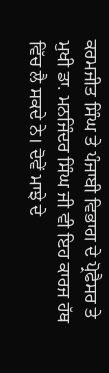ਕਰਮਜੀਤ ਸਿੰਘ ਤੇ ਪੰਜਾਬੀ ਵਿਭਾਗ ਦੇ ਪ੍ਰੋਫੈਸਰ ਤੇ ਮੁਖੀ ਡਾ. ਮਨਜਿੰਦਰ ਸਿੰਘ ਜੀ ਵੀ ਇਹ ਕਾਰਜ ਹੱਥ ਵਿੱਚ ਲੈ ਸਕਦੇ ਨੇ। ਦੋਵੇਂ ਮਾਝੇ ਦੇ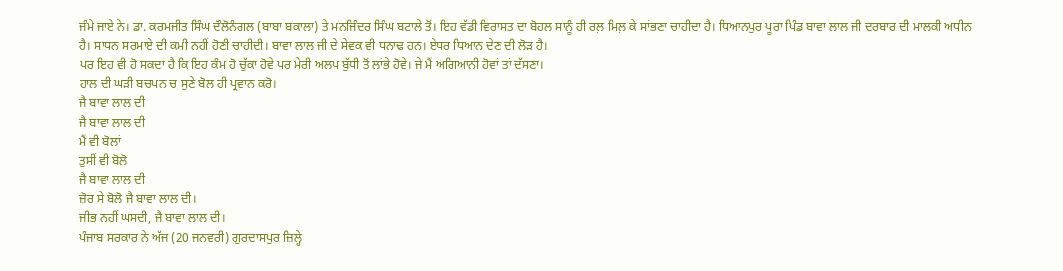ਜੰਮੇ ਜਾਏ ਨੇ। ਡਾ. ਕਰਮਜੀਤ ਸਿੰਘ ਦੌਲੋਨੰਗਲ (ਬਾਬਾ ਬਕਾਲਾ) ਤੇ ਮਨਜਿੰਦਰ ਸਿੰਘ ਬਟਾਲੇ ਤੋਂ। ਇਹ ਵੱਡੀ ਵਿਰਾਸਤ ਦਾ ਬੋਹਲ ਸਾਨੂੰ ਹੀ ਰਲ਼ ਮਿਲ਼ ਕੇ ਸਾਂਭਣਾ ਚਾਹੀਦਾ ਹੈ। ਧਿਆਨਪੁਰ ਪੂਰਾ ਪਿੰਡ ਬਾਵਾ ਲਾਲ ਜੀ ਦਰਬਾਰ ਦੀ ਮਾਲਕੀ ਅਧੀਨ ਹੈ। ਸਾਧਨ ਸਰਮਾਏ ਦੀ ਕਮੀ ਨਹੀਂ ਹੋਣੀ ਚਾਹੀਦੀ। ਬਾਵਾ ਲਾਲ ਜੀ ਦੇ ਸੇਵਕ ਵੀ ਧਨਾਢ ਹਨ। ਏਧਰ ਧਿਆਨ ਦੇਣ ਦੀ ਲੋੜ ਹੈ।
ਪਰ ਇਹ ਵੀ ਹੋ ਸਕਦਾ ਹੈ ਕਿ ਇਹ ਕੰਮ ਹੋ ਚੁੱਕਾ ਹੋਵੇ ਪਰ ਮੇਰੀ ਅਲਪ ਬੁੱਧੀ ਤੋਂ ਲਾਂਭੇ ਹੋਵੇ। ਜੇ ਮੈਂ ਅਗਿਆਨੀ ਹੋਵਾਂ ਤਾਂ ਦੱਸਣਾ।
ਹਾਲ ਦੀ ਘੜੀ ਬਚਪਨ ਚ ਸੁਣੇ ਬੋਲ ਹੀ ਪ੍ਰਵਾਨ ਕਰੋ।
ਜੈ ਬਾਵਾ ਲਾਲ ਦੀ
ਜੈ ਬਾਵਾ ਲਾਲ ਦੀ
ਮੈਂ ਵੀ ਬੋਲਾਂ
ਤੁਸੀਂ ਵੀ ਬੋਲੋ
ਜੈ ਬਾਵਾ ਲਾਲ ਦੀ
ਜ਼ੋਰ ਸੇ ਬੋਲੋ ਜੈ ਬਾਵਾ ਲਾਲ ਦੀ।
ਜੀਭ ਨਹੀਂ ਘਸਦੀ, ਜੈ ਬਾਵਾ ਲਾਲ ਦੀ।
ਪੰਜਾਬ ਸਰਕਾਰ ਨੇ ਅੱਜ (20 ਜਨਵਰੀ) ਗੁਰਦਾਸਪੁਰ ਜ਼ਿਲ੍ਹੇ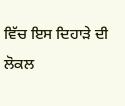ਵਿੱਚ ਇਸ ਦਿਹਾੜੇ ਦੀ ਲੋਕਲ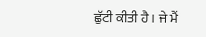ਛੁੱਟੀ ਕੀਤੀ ਹੈ। ਜੇ ਮੈਂ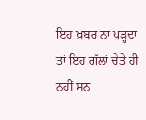ਇਹ ਖ਼ਬਰ ਨਾ ਪੜ੍ਹਦਾ ਤਾਂ ਇਹ ਗੱਲਾਂ ਚੇਤੇ ਹੀ ਨਹੀਂ ਸਨ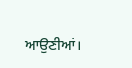ਆਉਣੀਆਂ।